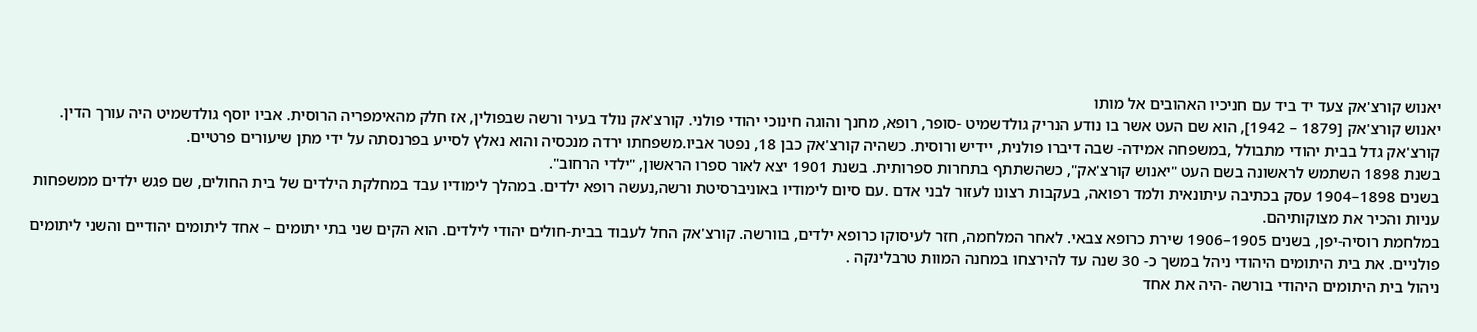יאנוש קורצ'אק צעד יד ביד עם חניכיו האהובים אל מותו
יאנוש קורצ'אק [1879 – 1942], הוא שם העט אשר בו נודע הנריק גולדשמיט -סופר, רופא, מחנך והוגה חינוכי יהודי פולני. קורצ'אק נולד בעיר ורשה שבפולין, אז חלק מהאימפריה הרוסית. אביו יוסף גולדשמיט היה עורך הדין. קורצ'אק גדל בבית יהודי מתבולל ,במשפחה אמידה- שבה דיברו פולנית, יידיש ורוסית. כשהיה קורצ'אק כבן 18, נפטר אביו.משפחתו ירדה מנכסיה והוא נאלץ לסייע בפרנסתה על ידי מתן שיעורים פרטיים.
בשנת 1898 השתמש לראשונה בשם העט "יאנוש קורצ'אק", כשהשתתף בתחרות ספרותית. בשנת 1901 יצא לאור ספרו הראשון, "ילדי הרחוב".
בשנים 1898–1904 עסק בכתיבה עיתונאית ולמד רפואה, בעקבות רצונו לעזור לבני אדם .עם סיום לימודיו באוניברסיטת ורשה,נעשה רופא ילדים. במהלך לימודיו עבד במחלקת הילדים של בית החולים, שם פגש ילדים ממשפחות עניות והכיר את מצוקותיהם.
במלחמת רוסיה-יפן, בשנים 1905–1906 שירת כרופא צבאי. לאחר המלחמה, חזר לעיסוקו כרופא ילדים, בוורשה. קורצ'אק החל לעבוד בבית-חולים יהודי לילדים. הוא הקים שני בתי יתומים – אחד ליתומים יהודיים והשני ליתומים פולניים. את בית היתומים היהודי ניהל במשך כ- 30 שנה עד להירצחו במחנה המוות טרבלינקה .
ניהול בית היתומים היהודי בורשה -היה את אחד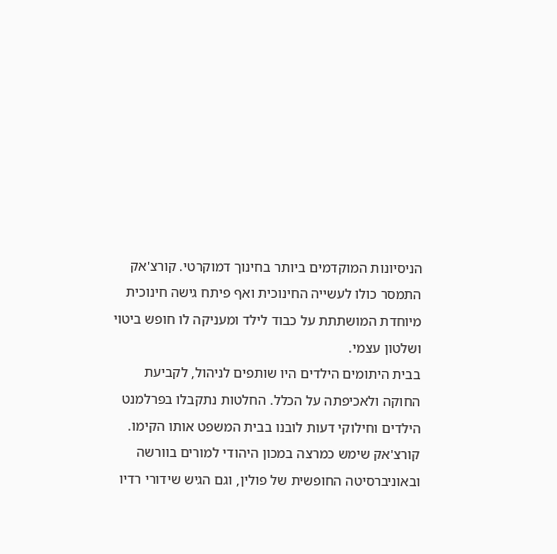הניסיונות המוקדמים ביותר בחינוך דמוקרטי. קורצ'אק התמסר כולו לעשייה החינוכית ואף פיתח גישה חינוכית מיוחדת המושתתת על כבוד לילד ומעניקה לו חופש ביטוי ושלטון עצמי.
בבית היתומים הילדים היו שותפים לניהול, לקביעת החוקה ולאכיפתה על הכלל. החלטות נתקבלו בפרלמנט הילדים וחילוקי דעות לובנו בבית המשפט אותו הקימו.
קורצ'אק שימש כמרצה במכון היהודי למורים בוורשה ובאוניברסיטה החופשית של פולין, וגם הגיש שידורי רדיו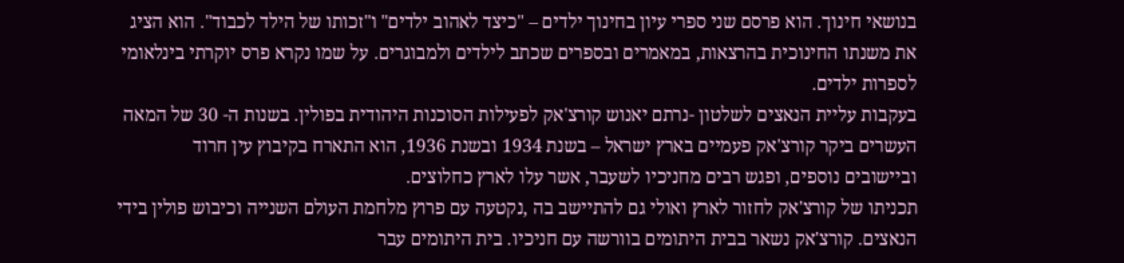בנושאי חינוך. הוא פרסם שני ספרי עיון בחינוך ילדים – "כיצד לאהוב ילדים" ו"זכותו של הילד לכבוד". הוא הציג את משנתו החינוכית בהרצאות, במאמרים ובספרים שכתב לילדים ולמבוגרים. על שמו נקרא פרס יוקרתי בינלאומי לספרות ילדים.
בעקבות עליית הנאצים לשלטון -נרתם יאנוש קורצ'אק לפעילות הסוכנות היהודית בפולין. בשנות ה- 30 של המאה העשרים ביקר קורצ'אק פעמיים בארץ ישראל – בשנת 1934 ובשנת 1936, הוא התארח בקיבוץ עין חרוד וביישובים נוספים, ופגש רבים מחניכיו לשעבר, אשר עלו לארץ כחלוצים.
תכניתו של קורצ'אק לחזור לארץ ואולי גם להתיישב בה ,נקטעה עם פרוץ מלחמת העולם השנייה וכיבוש פולין בידי הנאצים. קורצ'אק נשאר בבית היתומים בוורשה עם חניכיו. בית היתומים עבר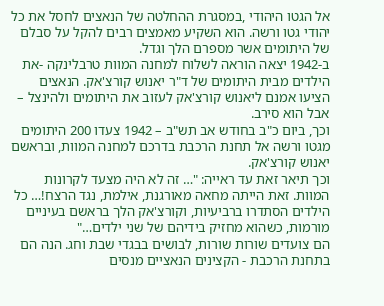אל הגטו היהודי ,במסגרת ההחלטה של הנאצים לחסל את כל יהודי גטו ורשה. הוא השקיע מאמצים רבים להקל על סבלם של היתומים אשר מספרם הלך וגדל.
ב-1942 יצאה הוראה לשלוח למחנה המוות טרבלינקה -את הילדים מבית היתומים של ד"ר יאנוש קורצ'אק. הנאצים הציעו אמנם ליאנוש קורצ'אק לעזוב את היתומים ולהינצל – אבל הוא סירב.
וכך, ביום כ"ב בחודש אב תש"ב – 1942 צעדו 200 היתומים מגטו ורשה אל תחנת הרכבת בדרכם למחנה המוות, ובראשם יאנוש קורצ'אק.
וכך תיאר זאת עד ראייה: "… זה לא היה מצעד לקרונות המוות. זאת הייתה מחאה מאורגנת, אילמת, נגד הרצח!… כל הילדים הסתדרו ברביעיות, וקורצ'אק הלך בראשם בעיניים מורמות, כשהוא מחזיק בידיהם של שני ילדים…"
הם צועדים שורות שורות, לבושים בבגדי שבת וחג. הנה הם בתחנת הרכבת - הקצינים הנאציים מנסים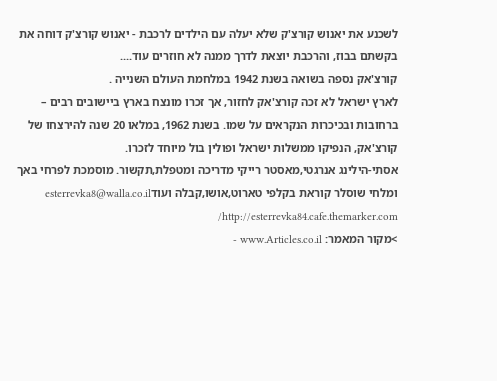לשכנע את יאנוש קורצ'ק שלא יעלה עם הילדים לרכבת - יאנוש קורצ'ק דוחה את בקשתם בבוז, והרכבת יוצאת לדרך ממנה לא חוזרים עוד....
קורצ'אק נספה בשואה בשנת 1942 במלחמת העולם השנייה .
לארץ ישראל לא זכה קורצ'אק לחזור, אך זכרו מונצח בארץ ביישובים רבים – ברחובות ובכיכרות הנקראים על שמו. בשנת 1962, במלאו 20 שנה להירצחו של קורצ'אק, הנפיקו ממשלות ישראל ופולין בול מיוחד לזכרו.
אסתי-הילינג אנרגטי,מאסטר רייקי מדריכה ומטפלת,תקשור. מוסמכת לפרחי באך ומלחי שוסלר קוראת בקלפי טארוט,אושו,קבלה ועודesterrevka8@walla.co.il http://esterrevka84.cafe.themarker.com/
>מקור המאמר: www.Articles.co.il -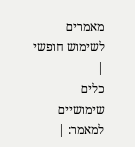מאמרים לשימוש חופשי
|
כלים שימושיים למאמר: |